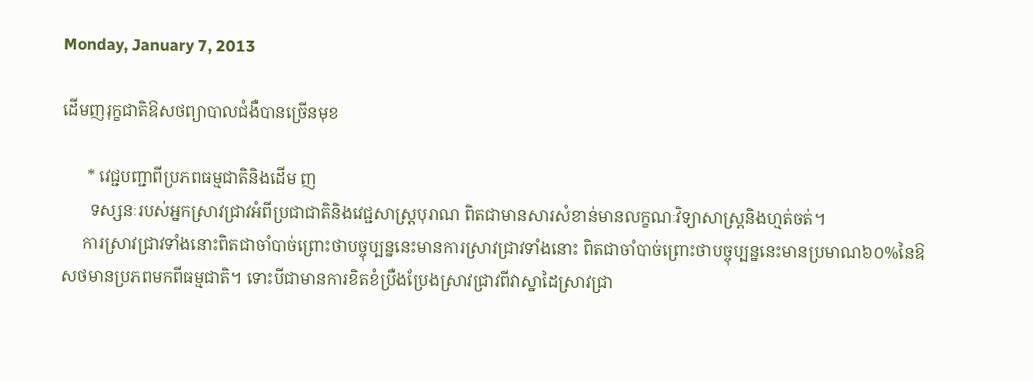Monday, January 7, 2013

ដើមញរុក្ខជាតិឱសថព្យាបាលជំងឺបានច្រើនមុខ

      * វេជ្ជបញ្ជាពីប្រភពធម្មជាតិនិងដើម ញ
       ទស្សនៈរបស់អ្នកស្រាវជ្រាវអំពីប្រជាជាតិនិងវេជ្ជសាស្ត្របុរាណ ពិតជាមានសារសំខាន់មានលក្ខណៈវិទ្យាសាស្ត្រនិងហ្មត់ចត់។
     ការស្រាវជ្រាវទាំងនោះពិតជាចាំបាច់ព្រោះថាបច្ចុប្បន្ននេះមានការស្រាវជ្រាវទាំងនោះ ពិតជាចាំបាច់ព្រោះថាបច្ចុប្បន្ននេះមានប្រមាណ៦០%នៃឱសថមានប្រភពមកពីធម្មជាតិ។ ទោះបីជាមានការខិតខំប្រឺងប្រែងស្រាវជ្រាវពីវាស្នាដៃស្រាវជ្រា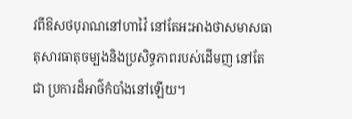វពីឱសថបុរាណនៅហាវ៉ៃ នៅតែអះអាងថាសមាសធាតុសារធាតុចម្បងនិងប្រសិទ្ធភាពរបស់ដើមញ នៅតែជា ប្រការដ៏អាថ៌កំបាំងនៅឡើយ។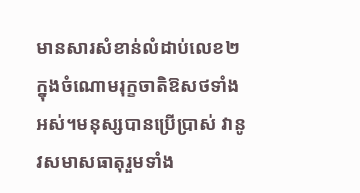មានសារសំខាន់លំដាប់លេខ២ ក្នុងចំណោមរុក្ខចាតិឱសថទាំងអស់។មនុស្សបានប្រើប្រាស់ វានូវសមាសធាតុរួមទាំង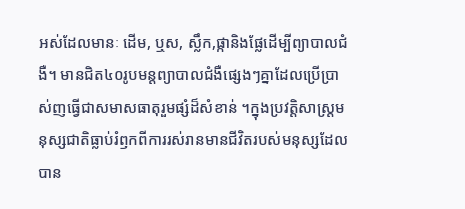អស់ដែលមានៈ ដើម, ឬស, ស្លឹក,ផ្កានិងផ្លែដើម្បីព្យាបាលជំងឺ។ មានជិត៤០រូបមន្តព្យាបាលជំងឺផ្សេងៗគ្នាដែលប្រើប្រាស់ញធ្វើជាសមាសធាតុរួមផ្សំដ៏សំខាន់ ។ក្នុងប្រវត្តិសាស្ត្រមនុស្សជាតិធ្លាប់រំឭកពីការរស់រានមានជីវិតរបស់មនុស្សដែលបាន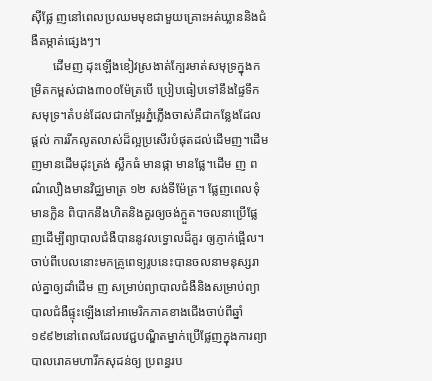ស៊ីផ្លែ ញនៅពេលប្រឈមមុខជាមួយគ្រោះអត់ឃ្លាននិងជំងឺតម្កាត់ផ្សេងៗ។
       ដើមញ ដុះឡើងខៀវស្រងាត់ក្បែរមាត់សមុទ្រក្នុងកម្រិតកម្ពស់ជាង៣០០ម៉ែត្របើ ប្រៀបធៀបទៅនឹងផ្ទៃទឹកសមុទ្រ។តំបន់ដែលជាកម្អែរភ្នំភ្លើងចាស់គឺជាកន្លែងដែលផ្ដល់ ការរីកលូតលាស់ដ៏ល្អប្រសើរបំផុតដល់ដើមញ។ដើមញមានដើមដុះត្រង់ ស្លឹកធំ មានផ្កា មានផ្លែ។ដើម ញ ពណ៌លឿងមានវិជ្ឈមាត្រ ១២ សង់ទីម៉ែត្រ។ ផ្លែញពេលទុំមានក្លិន ពិបាកនឹងហិតនិងគួរឲ្យចង់ក្អួត។ចលនាប្រើផ្លែញដើម្បីព្យាបាលជំងឺបាននូវលទ្ធោលដ៏គួរ ឲ្យភ្ញាក់ផ្អើល។ចាប់ពីបេលនោះមកគ្រូពេទ្យរូបនេះបានចលនាមនុស្សរាល់គ្នាឲ្យដាំដើម ញ សម្រាប់ព្យាបាលជំងឺនិងសម្រាប់ព្យាបាលជំងឺផ្ទុះឡើងនៅអាមេរិកភាគខាងជើងចាប់ពីឆ្នាំ ១៩៩២នៅពេលដែលវេជ្ជបណ្ឌិតម្នាក់ប្រើផ្លែញក្នុងការព្យាបាលរោគមហារីកសុដន់ឲ្យ ប្រពន្ធរប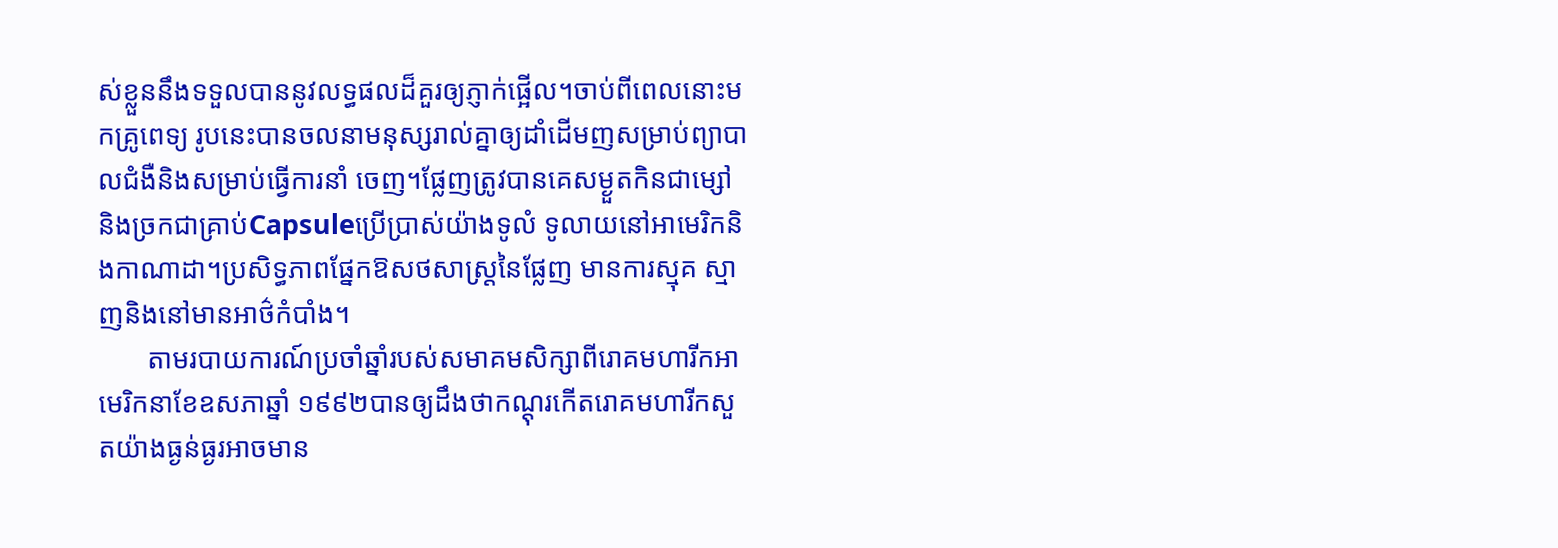ស់ខ្លួននឹងទទួលបាននូវលទ្ធផលដ៏គួរឲ្យភ្ញាក់ផ្អើល។ចាប់ពីពេលនោះមកគ្រូពេទ្យ រូបនេះបានចលនាមនុស្សរាល់គ្នាឲ្យដាំដើមញសម្រាប់ព្យាបាលជំងឺនិងសម្រាប់ធ្វើការនាំ ចេញ។ផ្លែញត្រូវបានគេសម្ងួតកិនជាម្សៅនិងច្រកជាគ្រាប់Capsuleប្រើប្រាស់យ៉ាងទូលំ ទូលាយនៅអាមេរិកនិងកាណាដា។ប្រសិទ្ធភាពផ្នែកឱសថសាស្ត្រនៃផ្លែញ មានការស្មុគ ស្មាញនិងនៅមានអាថ៌កំបាំង។
       តាមរបាយការណ៍ប្រចាំឆ្នាំរបស់សមាគមសិក្សាពីរោគមហារីកអាមេរិកនាខែឧសភាឆ្នាំ ១៩៩២បានឲ្យដឹងថាកណ្តុរកើតរោគមហារីកសួតយ៉ាងធ្ងន់ធ្ងរអាចមាន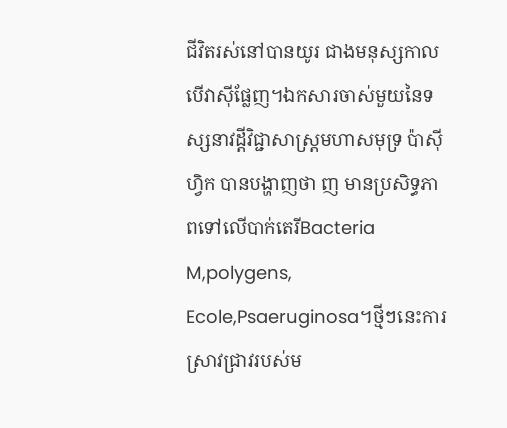ជីវិតរស់នៅបានយូរ ជាងមនុស្សកាលបើវាស៊ីផ្លែញ។ឯកសារចាស់មួយនៃទស្សនាវដ្តីវិជ្ជាសាស្ត្រមហាសមុទ្រ ប៉ាស៊ីហ្វិក បានបង្ហាញថា ញ មានប្រសិទ្ធភាពទៅលើបាក់តេរីBacteria M,polygens, Ecole,Psaeruginosa។ថ្មីៗនេះការស្រាវជ្រាវរបស់ម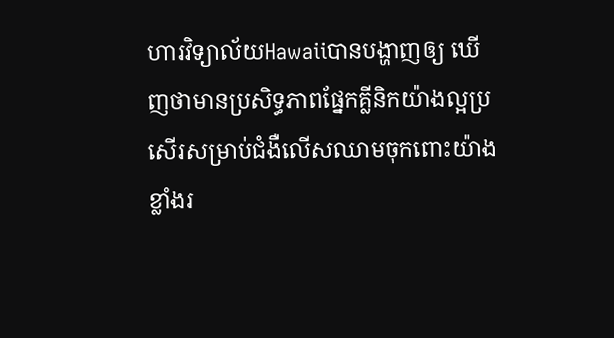ហារវិទ្យាល័យHawaiiបានបង្ហាញឲ្យ ឃើញថាមានប្រសិទ្ធភាពផ្នែកគ្លីនិកយ៉ាងល្អប្រសើរសម្រាប់ជំងឺលើសឈាមចុកពោះយ៉ាង ខ្លាំងរ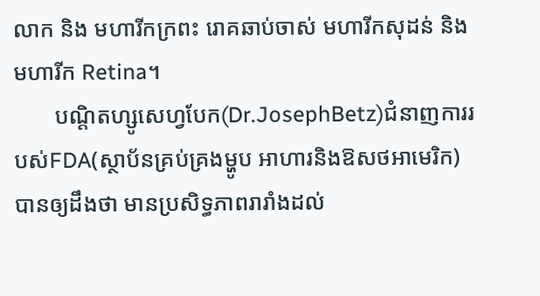លាក និង មហារីកក្រពះ រោគឆាប់ចាស់ មហារីកសុដន់ និង មហារីក Retina។
       បណ្តិតហ្សូសេហ្វបែក(Dr.JosephBetz)ជំនាញការរបស់FDA(ស្ថាប័នគ្រប់គ្រងម្ហូប អាហារនិងឱសថអាមេរិក)បានឲ្យដឹងថា មានប្រសិទ្ធភាពរារាំងដល់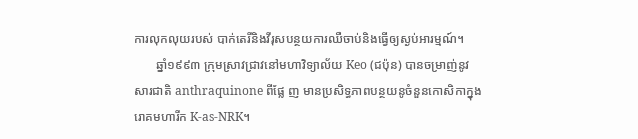ការលុកលុយរបស់ បាក់តេរីនិងវីរុសបន្ថយការឈឺចាប់និងធ្វើឲ្យស្ងប់អារម្មណ៍។
       ឆ្នាំ១៩៩៣ ក្រុមស្រាវជ្រាវនៅមហាវិទ្យាល័យ Keo (ជប៉ុន) បានចម្រាញ់នូវសារជាតិ anthraquinone ពីផ្លែ ញ មានប្រសិទ្ធភាពបន្ថយនូចំនួនកោសិកាក្នុងរោគមហារីក K-as-NRK។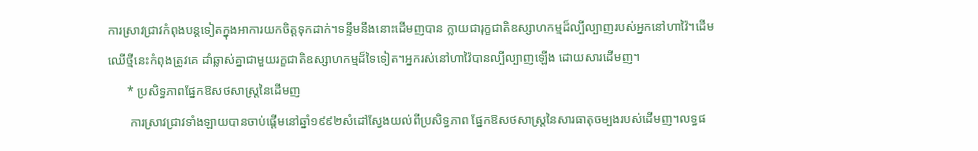ការស្រាវជ្រាវកំពុងបន្តទៀតក្នុងអាការយកចិត្តទុកដាក់។ទន្ទឹមនឹងនោះដើមញបាន ក្លាយជារុក្ខជាតិឧស្សាហកម្មដ៏ល្បីល្បាញរបស់អ្នកនៅហាវ៉ៃ។ដើមឈើថ្មីនេះកំពុងត្រូវគេ ដាំឆ្លាស់គ្នាជាមួយរក្ខជាតិឧស្សាហកម្មដ៏ទៃទៀត។អ្នករស់នៅហាវ៉ៃបានល្បីល្បាញឡើង ដោយសារដើមញ។
      * ប្រសិទ្ធភាពផ្នែកឱសថសាស្ត្រនៃដើមញ
       ការស្រាវជ្រាវទាំងឡាយបានចាប់ផ្តើមនៅឆ្នាំ១៩៩២សំដៅស្វែងយល់ពីប្រសិទ្ធភាព ផ្នែកឱសថសាស្ត្រនៃសារធាតុចម្បងរបស់ដើមញ។លទ្ធផ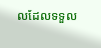លដែលទទួល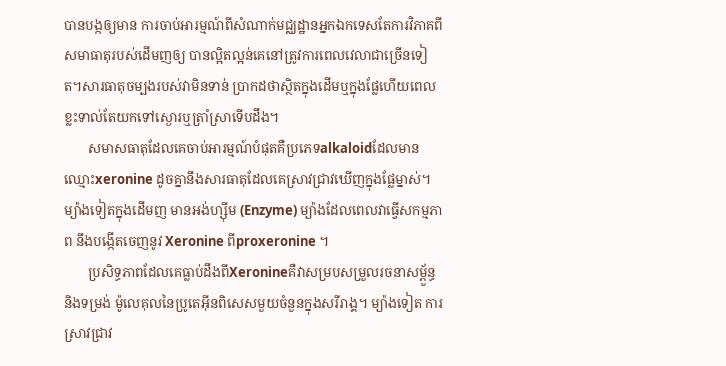បានបង្កឲ្យមាន ការចាប់អារម្មណ៍ពីសំណាក់មជ្ឈដ្ឋានអ្នកឯកទេសតែការវិភាគពីសមាធាតុរបស់ដើមញឲ្យ បានល្អិតល្អន់គេនៅត្រូវការពេលវេលាជាច្រើនទៀត។សារធាតុចម្បងរបស់វាមិនទាន់ ប្រាកដថាស្ថិតក្នុងដើមឬក្នុងផ្លែហើយពេលខ្លះទាល់តែយកទៅស្ងោរឬត្រាំស្រាទើបដឹង។
       សមាសធាតុដែលគេចាប់អារម្មណ៍បំផុតគឺប្រភេទalkaloidដែលមានឈ្មោះxeronine ដូចគ្នានឹងសារធាតុដែលគេស្រាវជ្រាវឃើញក្នុងផ្លែម្នាស់។ ម្យ៉ាងទៀតក្នុងដើមញ មានអង់ហ្ស៊ីម (Enzyme) ម្យ៉ាងដែលពេលវាធ្វើសកម្មភាព នឹងបង្កើតចេញនូវ Xeronine ពីproxeronine ។
       ប្រសិទ្ធភាពដែលគេធ្លាប់ដឹងពីXeronineគឺវាសម្របសម្រួលរចនាសម្ពួ័ន្ធនិងទម្រង់ ម៉ូលេគុលនៃប្រូតេអ៊ីនពិសេសមួយចំនួនក្នុងសរីរាង្គ។ ម្យ៉ាងទៀត ការស្រាវជ្រាវ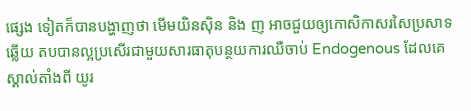ផ្សេង ទៀតក៏បានបង្ហាញថា មើមយិនស៊ិន និង ញ អាចជួយឲ្យកោសិកាសរសៃប្រសាទឆ្លើយ តបបានល្អប្រសើរជាមួយសារធាតុបន្ថយការឈឺចាប់ Endogenous ដែលគេស្គាល់តាំងពី យូរ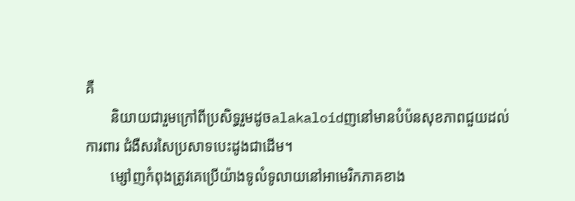គឺ
       និយាយជារួមក្រៅពីប្រសិទ្ធរួមដូចalakaloidញនៅមានបំប៉នសុខភាពជួយដល់ការពារ ជំងឺសរសៃប្រសាទបេះដូងជាដើម។
       ម្សៅញកំពុងត្រូវគេប្រើយ៉ាងទូលំទូលាយនៅអាមេរិកភាគខាង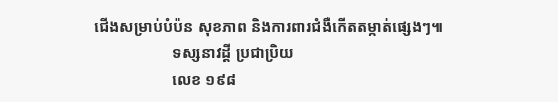ជើងសម្រាប់បំប៉ន សុខភាព និងការពារជំងឺកើតតម្កាត់ផ្សេងៗ៕
                    ទស្សនាវដ្តី ប្រជាប្រិយ
                    លេខ ១៩៨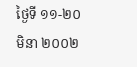ថ្ងៃទី ១១-២០ មិនា ២០០២